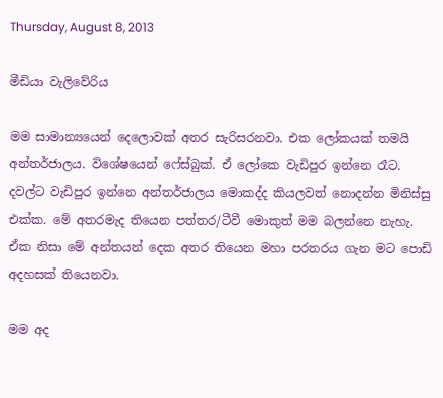Thursday, August 8, 2013

මීඩියා වැලිවේරිය

මම සාමාන්‍යයෙන් දෙලොවක් අතර සැරිසරනවා. එක ලෝකයක් තමයි අන්තර්ජාලය. විශේෂයෙන් ෆේස්බුක්. ඒ ලෝකෙ වැඩිපුර ඉන්නෙ රෑට. දවල්ට වැඩිපුර ඉන්නෙ අන්තර්ජාලය මොකද්ද කියලවත් නොදන්න මිනිස්සු එක්ක. මේ අතරමැද තියෙන පත්තර/ටීවී මොකුත් මම බලන්නෙ නැහැ. ඒක නිසා මේ අන්තයන් දෙක අතර තියෙන මහා පරතරය ගැන මට පොඩි අදහසක් තියෙනවා.

මම අද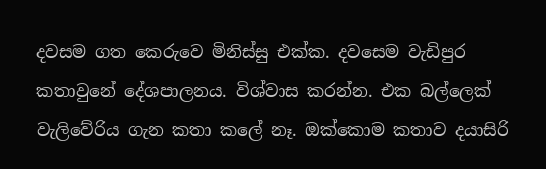දවසම ගත කෙරුවෙ මිනිස්සු එක්ක. දවසෙම වැඩිපුර කතාවුනේ දේශපාලනය. විශ්වාස කරන්න. එක බල්ලෙක් වැලිවේරිය ගැන කතා කලේ නෑ. ඔක්කොම කතාව දයාසිරි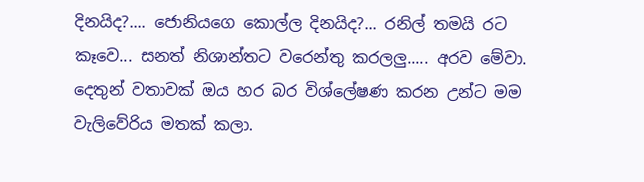දිනයිද?.... ජොනියගෙ කොල්ල දිනයිද?... රනිල් තමයි රට කෑවෙ... සනත් නිශාන්තට වරෙන්තු කරලලු..... අරව මේවා.
දෙතුන් වතාවක් ඔය හර බර විශ්ලේෂණ කරන උන්ට මම වැලිවේරිය මතක් කලා.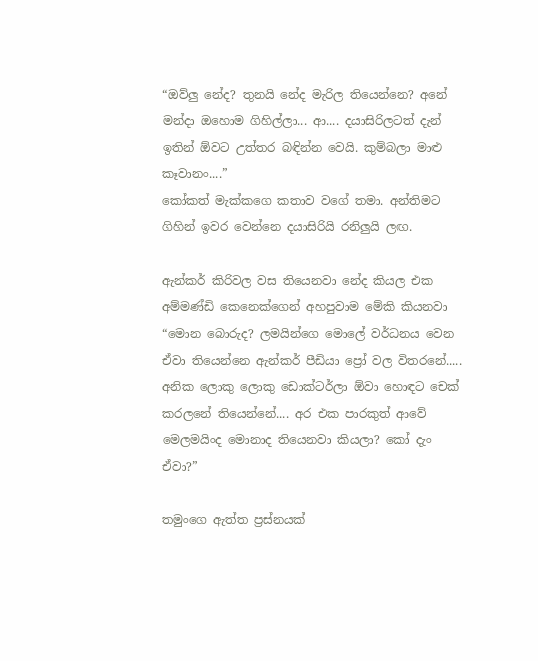“ඔව්ලු නේද? තුනයි නේද මැරිල තියෙන්නෙ? අනේ මන්දා ඔහොම ගිහිල්ලා... ආ.... දයාසිරිලටත් දැන් ඉතින් ඕවට උත්තර බඳින්න වෙයි. කුම්බලා මාළු කෑවානං....”
කෝකත් මැක්කගෙ කතාව වගේ තමා. අන්තිමට ගිහින් ඉවර වෙන්නෙ දයාසිරියි රනිලුයි ලඟ.

ඇන්කර් කිරිවල වස තියෙනවා නේද කියල එක අම්මණ්ඩි කෙනෙක්ගෙන් අහපුවාම මේකි කියනවා “මොන බොරුද? ලමයින්ගෙ මොලේ වර්ධනය වෙන ඒවා තියෙන්නෙ ඇන්කර් පීඩියා ප්‍රෝ වල විතරනේ..... අනික ලොකු ලොකු ඩොක්ටර්ලා ඕවා හොඳට චෙක් කරලනේ තියෙන්නේ.... අර එක පාරකුත් ආවේ මෙලමයිංද මොනාද තියෙනවා කියලා? කෝ දැං ඒවා?”

තමුංගෙ ඇත්ත ප්‍රස්නයක්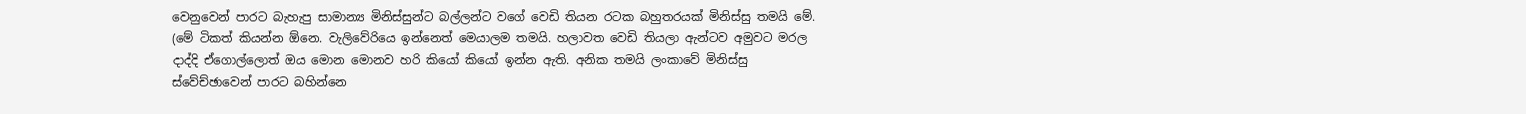වෙනුවෙන් පාරට බැහැපු සාමාන්‍ය මිනිස්සුන්ට බල්ලන්ට වගේ වෙඩි තියන රටක බහුතරයක් මිනිස්සු තමයි මේ.
(මේ ටිකත් කියන්න ඕනෙ. වැලිවේරියෙ ඉන්නෙත් මෙයාලම තමයි. හලාවත වෙඩි තියලා ඇන්ටව අමුවට මරල දාද්දි ඒගොල්ලොත් ඔය මොන මොනව හරි කියෝ කියෝ ඉන්න ඇති. අනික තමයි ලංකාවේ මිනිස්සු ස්වේච්ඡාවෙන් පාරට බහින්නෙ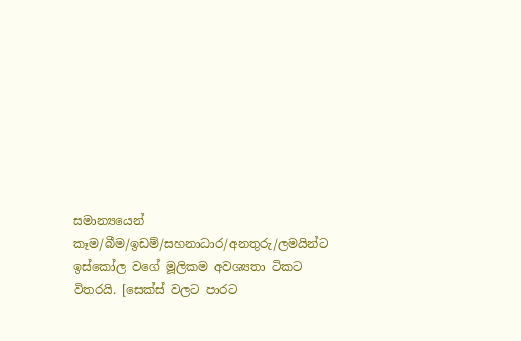සමාන්‍යයෙන් කෑම/බීම/ඉඩම්/සහනාධාර/අනතුරු/ලමයින්ට ඉස්කෝල වගේ මූලිකම අවශ්‍යතා ටිකට විතරයි. [සෙක්ස් වලට පාරට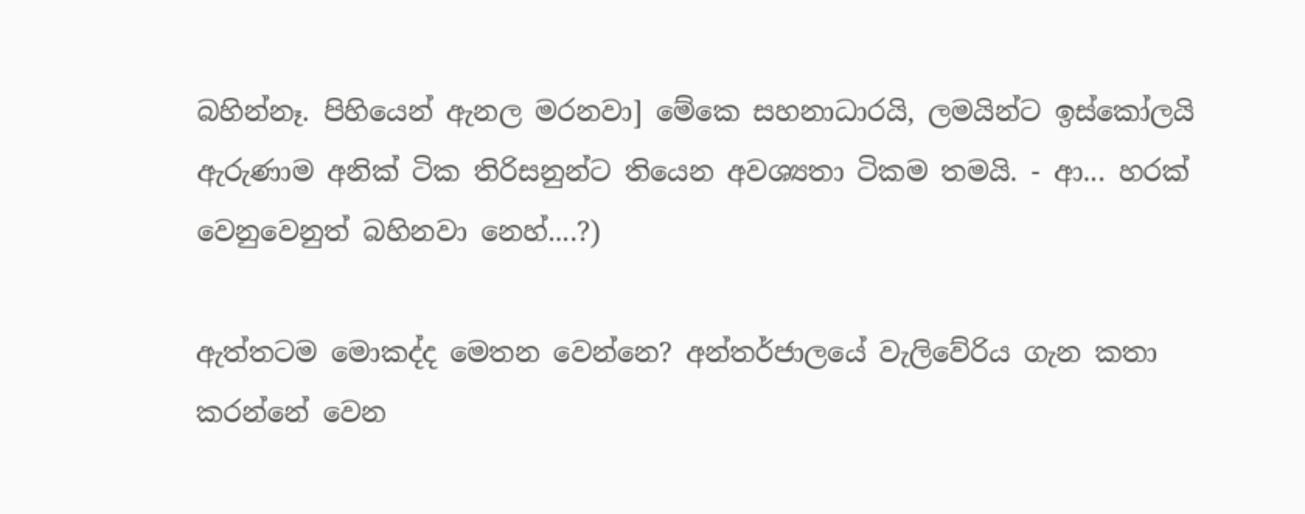බහින්නෑ. පිහියෙන් ඇනල මරනවා] මේකෙ සහනාධාරයි, ලමයින්ට ඉස්කෝලයි ඇරුණාම අනික් ටික තිරිසනුන්ට තියෙන අවශ්‍යතා ටිකම තමයි. - ආ... හරක් වෙනුවෙනුත් බහිනවා නෙහ්....?)

ඇත්තටම මොකද්ද මෙතන වෙන්නෙ? අන්තර්ජාලයේ වැලිවේරිය ගැන කතා කරන්නේ වෙන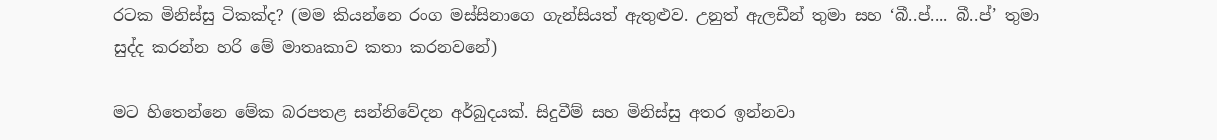රටක මිනිස්සු ටිකක්ද? (මම කියන්නෙ රංග මස්සිනාගෙ ගැන්සියත් ඇතුළුව. උනුත් ඇලඩීන් තුමා සහ ‘බී..ප්.... බී..ප්’ තුමා සුද්ද කරන්න හරි මේ මාතෘකාව කතා කරනවනේ)

මට හිතෙන්නෙ මේක බරපතළ සන්නිවේදන අර්බුදයක්. සිදුවීම් සහ මිනිස්සු අතර ඉන්නවා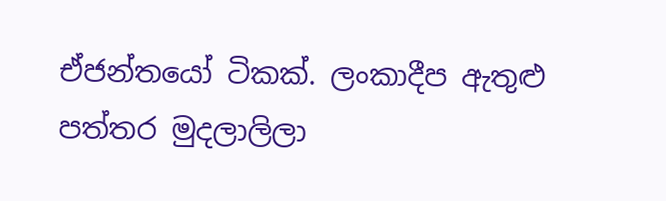ඒජන්තයෝ ටිකක්. ලංකාදීප ඇතුළු පත්තර මුදලාලිලා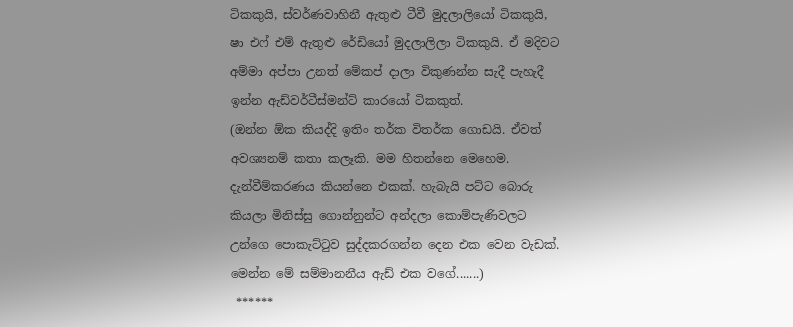ටිකකුයි, ස්වර්ණවාහිනී ඇතුළු ටීවී මුදලාලියෝ ටිකකුයි, ෂා එෆ් එම් ඇතුළු රේඩියෝ මුදලාලිලා ටිකකුයි. ඒ මදිවට අම්මා අප්පා උනත් මේකප් දාලා විකුණන්න සැදී පැහැදී ඉන්න ඇඩ්වර්ටීස්මන්ට් කාරයෝ ටිකකුත්.
(ඔන්න ඕක කියද්දි ඉතිං තර්ක විතර්ක ගොඩයි. ඒවත් අවශ්‍යනම් කතා කලෑකි. මම හිතන්නෙ මෙහෙම. දැන්වීම්කරණය කියන්නෙ එකක්. හැබැයි පට්ට බොරු කියලා මිනිස්සු ගොන්නුන්ට අන්දලා කොම්පැණිවලට උන්ගෙ පොකැට්ටුව සුද්දකරගන්න දෙන එක වෙන වැඩක්. මෙන්න මේ සම්මානනීය ඇඩ් එක වගේ.......)
 ******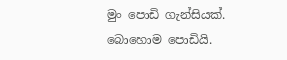මුං පොඩි ගැන්සියක්. බොහොම පොඩියි.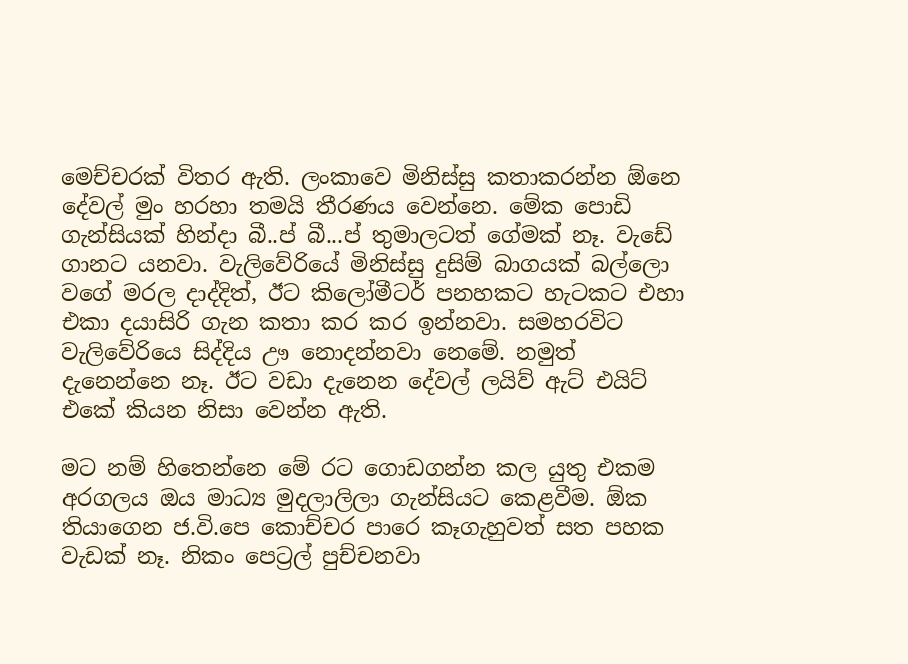මෙච්චරක් විතර ඇති. ලංකාවෙ මිනිස්සු කතාකරන්න ඕනෙ දේවල් මුං හරහා තමයි තීරණය වෙන්නෙ. මේක පොඩි ගැන්සියක් හින්දා බී..ප් බී...ප් තුමාලටත් ගේමක් නෑ. වැඩේ ගානට යනවා. වැලිවේරියේ මිනිස්සු දුසිම් බාගයක් බල්ලො වගේ මරල දාද්දිත්, ඊට කිලෝමීටර් පනහකට හැටකට එහා එකා දයාසිරි ගැන කතා කර කර ඉන්නවා. සමහරවිට වැලිවේරියෙ සිද්දිය ඌ නොදන්නවා නෙමේ. නමුත් දැනෙන්නෙ නෑ. ඊට වඩා දැනෙන දේවල් ලයිව් ඇට් එයිට් එකේ කියන නිසා වෙන්න ඇති.

මට නම් හිතෙන්නෙ මේ රට ගොඩගන්න කල යුතු එකම අරගලය ඔය මාධ්‍ය මුදලාලිලා ගැන්සියට කෙළවීම. ඕක තියාගෙන ජ.වි.පෙ කොච්චර පාරෙ කෑගැහුවත් සත පහක වැඩක් නෑ. නිකං පෙට්‍රල් පුච්චනවා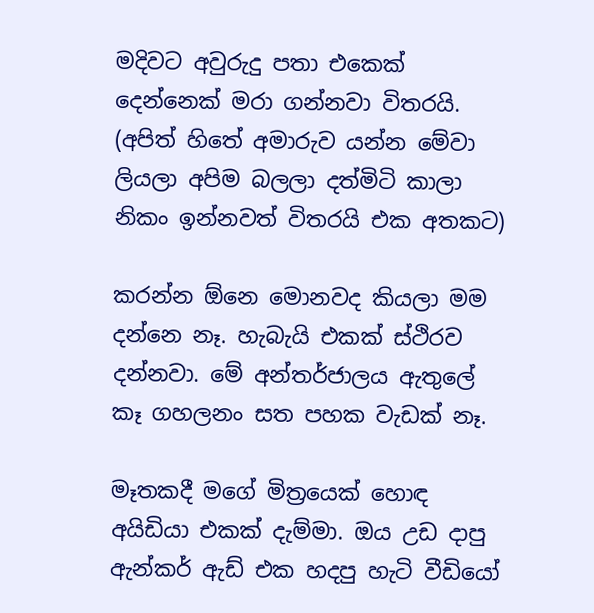මදිවට අවුරුදු පතා එකෙක් දෙන්නෙක් මරා ගන්නවා විතරයි. (අපිත් හිතේ අමාරුව යන්න මේවා ලියලා අපිම බලලා දත්මිටි කාලා නිකං ඉන්නවත් විතරයි එක අතකට)

කරන්න ඕනෙ මොනවද කියලා මම දන්නෙ නෑ. හැබැයි එකක් ස්ථිරව දන්නවා. මේ අන්තර්ජාලය ඇතුලේ කෑ ගහලනං සත පහක වැඩක් නෑ.

මෑතකදී මගේ මිත්‍රයෙක් හොඳ අයිඩියා එකක් දැම්මා. ඔය උඩ දාපු ඇන්කර් ඇඩ් එක හදපු හැටි වීඩියෝ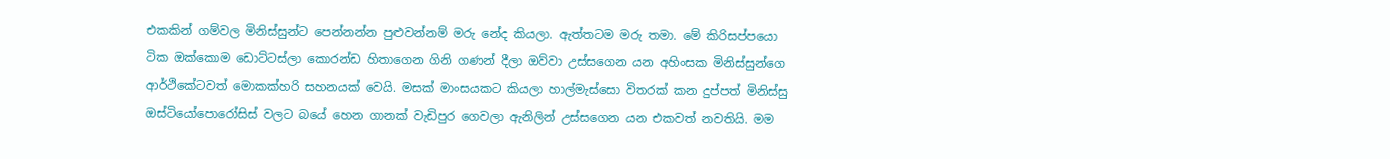එකකින් ගම්වල මිනිස්සුන්ට පෙන්නන්න පුළුවන්නම් මරු නේද කියලා. ඇත්තටම මරු තමා. මේ කිරිසප්පයො ටික ඔක්කොම ඩොට්ටස්ලා කොරන්ඩ හිතාගෙන ගිනි ගණන් දීලා ඔව්වා උස්සගෙන යන අහිංසක මිනිස්සුන්ගෙ ආර්ථිකේටවත් මොකක්හරි සහනයක් වෙයි. මසක් මාංසයකට කියලා හාල්මැස්සො විතරක් කන දුප්පත් මිනිස්සු ඔස්ටියෝපොරෝසිස් වලට බයේ හෙන ගානක් වැඩිපුර ගෙවලා ඇනිලින් උස්සගෙන යන එකවත් නවතියි. මම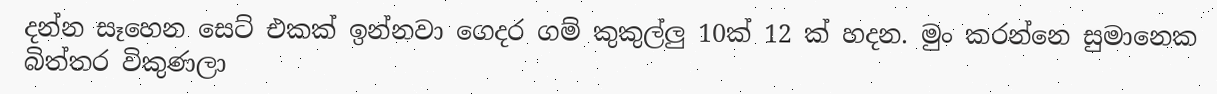දන්න සෑහෙන සෙට් එකක් ඉන්නවා ගෙදර ගම් කුකුල්ලු 10ක් 12 ක් හදන. මුං කරන්නෙ සුමානෙක බිත්තර විකුණලා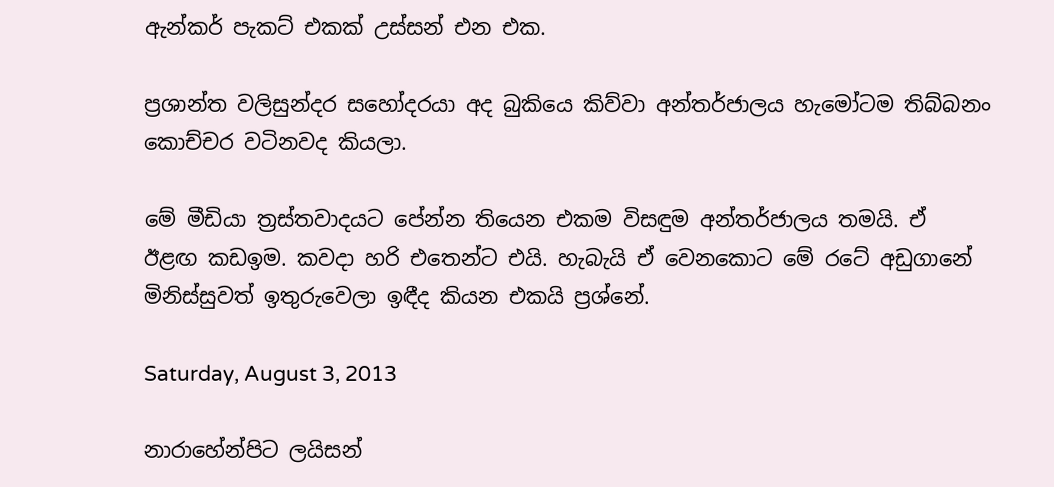ඇන්කර් පැකට් එකක් උස්සන් එන එක.

ප්‍රශාන්ත වලිසුන්දර සහෝදරයා අද බුකියෙ කිව්වා අන්තර්ජාලය හැමෝටම තිබ්බනං කොච්චර වටිනවද කියලා.

මේ මීඩියා ත්‍රස්තවාදයට පේන්න තියෙන එකම විසඳුම අන්තර්ජාලය තමයි. ඒ  ඊළඟ කඩඉම. කවදා හරි එතෙන්ට එයි. හැබැයි ඒ වෙනකොට මේ රටේ අඩුගානේ මිනිස්සුවත් ඉතුරුවෙලා ඉඳීද කියන එකයි ප්‍රශ්නේ.

Saturday, August 3, 2013

නාරාහේන්පිට ලයිසන්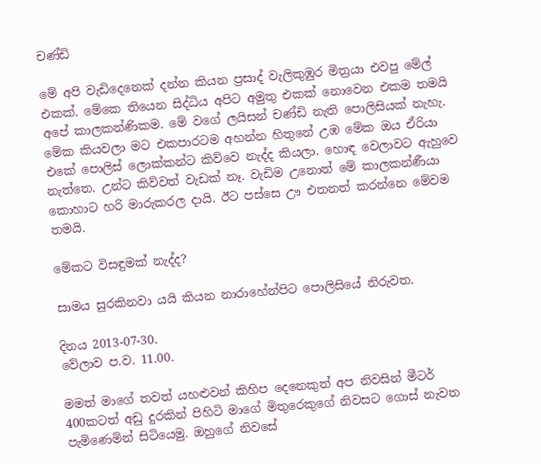චණ්ඩි

මේ අපි වැඩිදෙනෙක් දන්න කියන ප්‍රසාද් වැලිකුඹුර මිත්‍රයා එවපු මේල් එකක්. මේකෙ තියෙන සිද්ධිය අපිට අමුතු එකක් නොවෙන එකම තමයි අපේ කාලකන්ණිකම. මේ වගේ ලයිසන් චණ්ඩි නැති පොලිසියක් නැහැ.  මේක කියවලා මට එකපාරටම අහන්න හිතුනේ උඹ මේක ඔය ඒරියා එකේ පොලිස් ලොක්කන්ට කිව්වෙ නැද්ද කියලා. හොඳ වෙලාවට ඇහුවෙ නැත්තෙ. උන්ට කිව්වත් වැඩක් නෑ. වැඩිම උනොත් මේ කාලකන්ණීයා කොහාට හරි මාරුකරල දායි. ඊට පස්සෙ ඌ එතනත් කරන්නෙ මේවම තමයි.

මේකට විසඳුමක් නැද්ද?

සාමය සුරකිනවා යයි කියන නාරාහේන්පිට පොලිසියේ නිරුවත.

දිනය 2013-07-30.
වේලාව ප.ව. 11.00.

මමත් මාගේ තවත් යහළුවන් කිහිප දෙනෙකුත් අප නිවසින් මීටර් 400කටත් අඩු දුරකින් පිහිටි මාගේ මිතුරෙකුගේ නිවසට ගොස් නැවත පැමිණෙමින් සිටියෙමු. ඔහුගේ නිවසේ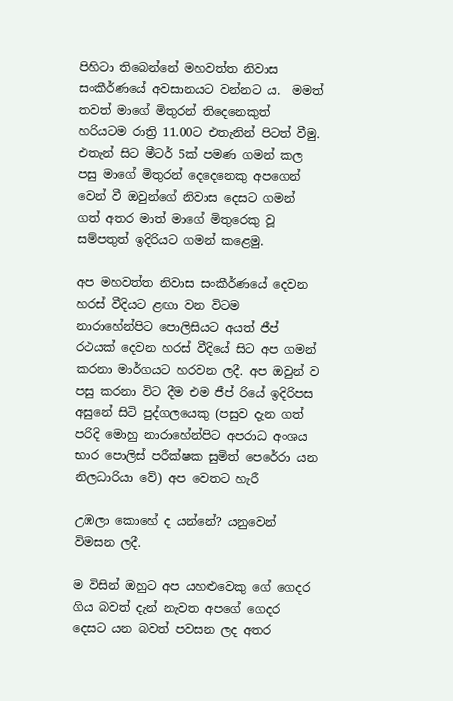පිහිටා තිබෙන්නේ මහවත්ත නිවාස සංකීර්ණයේ අවසානයට වන්නට ය.  මමත් තවත් මාගේ මිතුරන් තිදෙනෙකුත් හරියටම රාත්‍රි 11.00ට එතැනින් පිටත් වීමු. එතැන් සිට මීටර් 5ක් පමණ ගමන් කල පසු මාගේ මිතුරන් දෙදෙනෙකු අපගෙන් වෙන් වී ඔවුන්ගේ නිවාස දෙසට ගමන් ගත් අතර මාත් මාගේ මිතුරෙකු වූ සම්පතුත් ඉදිරියට ගමන් කළෙමු.

අප මහවත්ත නිවාස සංකීර්ණයේ දෙවන හරස් වීදියට ළඟා වන විටම නාරාහේන්පිට පොලිසියට අයත් ජීප් රථයක් දෙවන හරස් වීදියේ සිට අප ගමන් කරනා මාර්ගයට හරවන ලදී. අප ඔවුන් ව පසු කරනා විට දීම එම ජීප් රියේ ඉදිරිපස අසුනේ සිටි පුද්ගලයෙකු (පසුව දැන ගත් පරිදි මොහු නාරාහේන්පිට අපරාධ අංශය භාර පොලිස් පරීක්ෂක සුමිත් පෙරේරා යන නිලධාරියා වේ) අප වෙතට හැරී

උඹලා කොහේ ද යන්නේ? යනුවෙන් විමසන ලදී.

ම විසින් ඔහුට අප යහළුවෙකු ගේ ගෙදර ගිය බවත් දැන් නැවත අපගේ ගෙදර දෙසට යන බවත් පවසන ලද අතර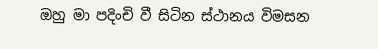ඔහු මා පදිංචි වී සිටින ස්ථානය විමසන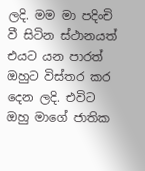ලදි. මම මා පදිංචි වී සිටින ස්ථානයත් එයට යන පාරත් ඔහුට විස්තර කර දෙන ලදි. එවිට ඔහු මාගේ ජාතික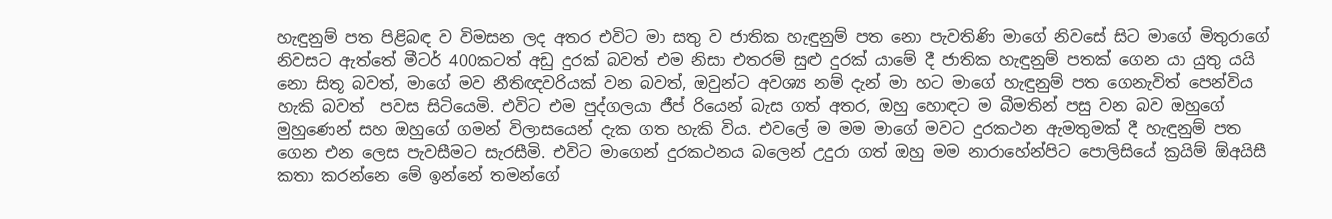හැඳුනුම් පත පිළිබඳ ව විමසන ලද අතර එවිට මා සතු ව ජාතික හැඳුනුම් පත නො පැවතිණි මාගේ නිවසේ සිට මාගේ මිතුරාගේ නිවසට ඇත්තේ මීටර් 400කටත් අඩු දුරක් බවත් එම නිසා එතරම් සුළු දුරක් යාමේ දී ජාතික හැඳුනුම් පතක් ගෙන යා යුතු යයි නො සිතූ බවත්, මාගේ මව නීතිඥවරියක් වන බවත්, ඔවුන්ට අවශ්‍ය නම් දැන් මා හට මාගේ හැඳුනුම් පත ගෙනැවිත් පෙන්විය හැකි බවත්  පවස සිටියෙමි. එවිට එම පුද්ගලයා ජීප් රියෙන් බැස ගත් අතර, ඔහු හොඳට ම බීමතින් පසු වන බව ඔහුගේ මුහුණෙන් සහ ඔහුගේ ගමන් විලාසයෙන් දැක ගත හැකි විය. එවලේ ම මම මාගේ මවට දුරකථන ඇමතුමක් දී හැඳුනුම් පත ගෙන එන ලෙස පැවසීමට සැරසීමි. එවිට මාගෙන් දුරකථනය බලෙන් උදුරා ගත් ඔහු මම නාරාහේන්පිට පොලිසියේ ක්‍රයිම් ඕඅයිසී කතා කරන්නෙ මේ ඉන්නේ තමන්ගේ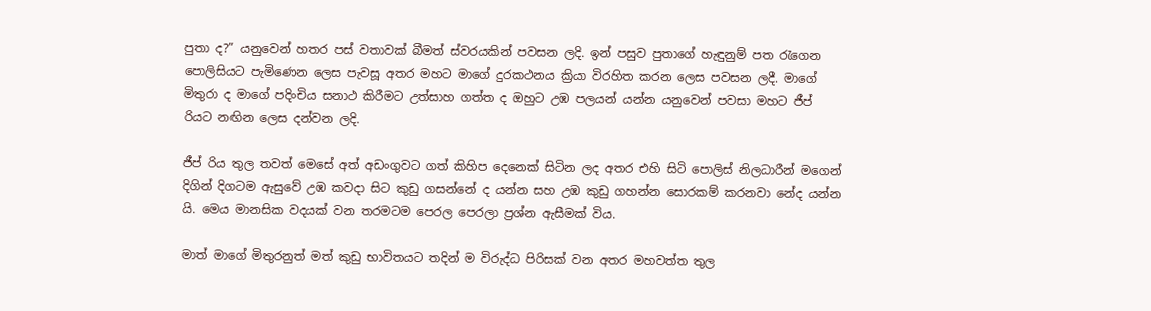පුතා ද?” යනුවෙන් හතර පස් වතාවක් බීමත් ස්වරයකින් පවසන ලදි. ඉන් පසුව පුතාගේ හැඳුනුම් පත රැගෙන පොලිසියට පැමිණෙන ලෙස පැවසූ අතර මහට මාගේ දුරකථනය ක්‍රියා විරහිත කරන ලෙස පවසන ලදී. මාගේ මිතුරා ද මාගේ පදිංචිය සනාථ කිරීමට උත්සාහ ගත්ත ද ඔහුට උඹ පලයන් යන්න යනුවෙන් පවසා මහට ජීප් රියට නඟින ලෙස දන්වන ලදි.

ජීප් රිය තුල තවත් මෙසේ අත් අඩංගුවට ගත් කිහිප දෙනෙක් සිටින ලද අතර එහි සිටි පොලිස් නිලධාරීන් මගෙන් දිගින් දිගටම ඇසුවේ උඹ කවදා සිට කුඩු ගසන්නේ ද යන්න සහ උඹ කුඩු ගහන්න සොරකම් කරනවා නේද යන්න යි. මෙය මානසික වදයක් වන තරමටම පෙරල පෙරලා ප්‍රශ්න ඇසීමක් විය.

මාත් මාගේ මිතුරනුත් මත් කුඩු භාවිතයට තදින් ම විරුද්ධ පිරිසක් වන අතර මහවත්ත තුල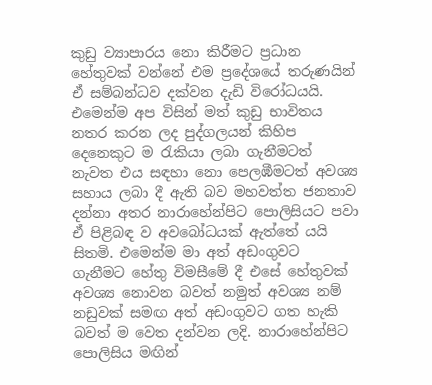කුඩු ව්‍යාපාරය නො කිරීමට ප්‍රධාන හේතුවක් වන්නේ එම ප්‍රදේශයේ තරුණයින් ඒ සම්බන්ධව දක්වන දැඩි විරෝධයයි. එමෙන්ම අප විසින් මත් කුඩු භාවිතය නතර කරන ලද පුද්ගලයන් කිහිප දෙනෙකුට ම රැකියා ලබා ගැනීමටත් නැවත එය සඳහා නො පෙලඹීමටත් අවශ්‍ය සහාය ලබා දී ඇති බව මහවත්ත ජනතාව දන්නා අතර නාරාහේන්පිට පොලිසියට පවා ඒ පිළිබඳ ව අවබෝධයක් ඇත්තේ යයි සිතමි. එමෙන්ම මා අත් අඩංගුවට ගැනීමට හේතු විමසීමේ දී එසේ හේතුවක් අවශ්‍ය නොවන බවත් නමුත් අවශ්‍ය නම් නඩුවක් සමඟ අත් අඩංගුවට ගත හැකි බවත් ම වෙත දන්වන ලදි. නාරාහේන්පිට පොලිසිය මඟින්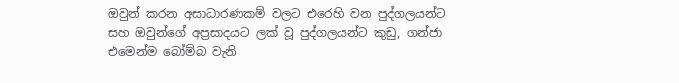ඔවුන් කරන අසාධාරණකම් වලට එරෙහි වන පුද්ගලයන්ට සහ ඔවුන්ගේ අප්‍රසාදයට ලක් වූ පුද්ගලයන්ට කුඩු, ගන්ජා එමෙන්ම බෝම්බ වැනි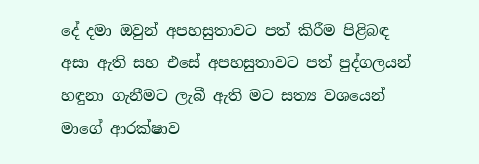දේ දමා ඔවුන් අපහසුතාවට පත් කිරීම පිළිබඳ අසා ඇති සහ එසේ අපහසුතාවට පත් පුද්ගලයන් හඳුනා ගැනීමට ලැබී ඇති මට සත්‍ය වශයෙන් මාගේ ආරක්ෂාව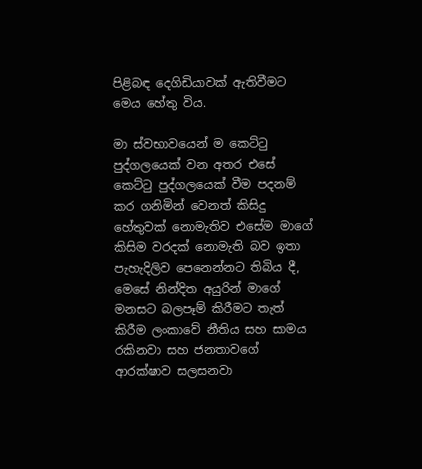පිළිබඳ දෙගිඩියාවක් ඇතිවීමට මෙය හේතු විය.

මා ස්වභාවයෙන් ම කෙට්ටු පුද්ගලයෙක් වන අතර එසේ කෙට්ටු පුද්ගලයෙක් වීම පදනම් කර ගනිමින් වෙනත් කිසිදු හේතුවක් නොමැතිව එසේම මාගේ කිසිම වරදක් නොමැති බව ඉතා පැහැදිලිව පෙනෙන්නට තිබිය දී, මෙසේ නින්දිත අයුරින් මාගේ මනසට බලපෑම් කිරීමට තැත් කිරීම ලංකාවේ නීතිය සහ සාමය රකිනවා සහ ජනතාවගේ ආරක්ෂාව සලසනවා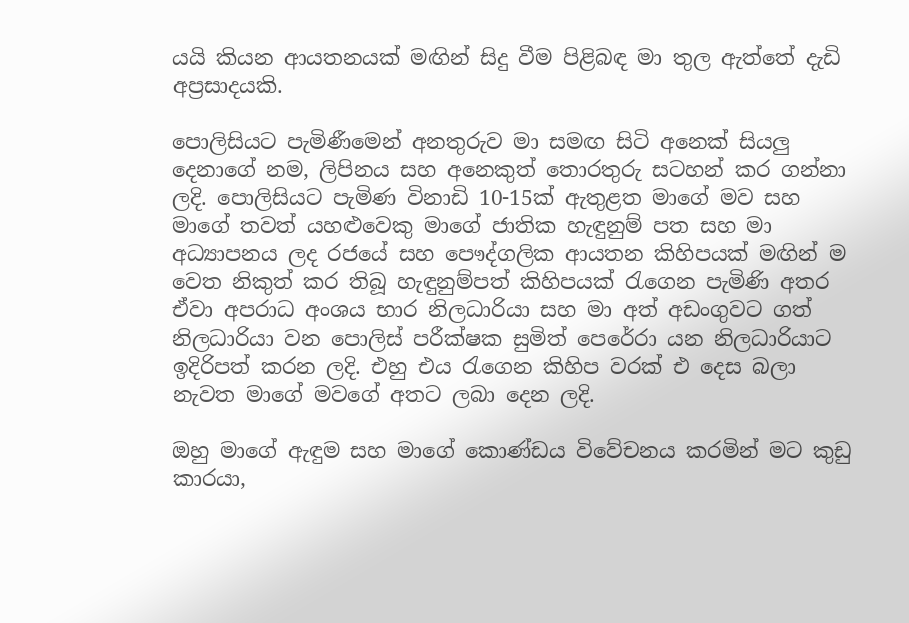යයි කියන ආයතනයක් මඟින් සිදු වීම පිළිබඳ මා තුල ඇත්තේ දැඩි අප්‍රසාදයකි.

පොලිසියට පැමිණීමෙන් අනතුරුව මා සමඟ සිටි අනෙක් සියලු දෙනාගේ නම, ලිපිනය සහ අනෙකුත් තොරතුරු සටහන් කර ගන්නා ලදි. පොලිසියට පැමිණ විනාඩි 10-15ක් ඇතුළත මාගේ මව සහ මාගේ තවත් යහළුවෙකු මාගේ ජාතික හැඳුනුම් පත සහ මා අධ්‍යාපනය ලද රජයේ සහ පෞද්ගලික ආයතන කිහිපයක් මඟින් ම වෙත නිකුත් කර තිබූ හැඳුනුම්පත් කිහිපයක් රැගෙන පැමිණි අතර ඒවා අපරාධ අංශය භාර නිලධාරියා සහ මා අත් අඩංගුවට ගත් නිලධාරියා වන පොලිස් පරීක්ෂක සුමිත් පෙරේරා යන නිලධාරියාට ඉදිරිපත් කරන ලදි. එහු එය රැගෙන කිහිප වරක් එ දෙස බලා නැවත මාගේ මවගේ අතට ලබා දෙන ලදි.

ඔහු මාගේ ඇඳුම සහ මාගේ කොණ්ඩය විවේචනය කරමින් මට කුඩු කාරයා,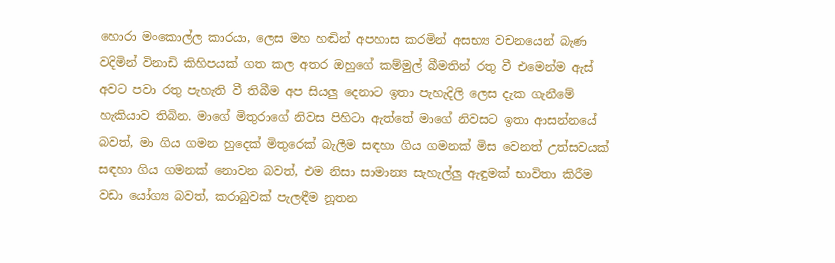හොරා මංකොල්ල කාරයා, ලෙස මහ හඬින් අපහාස කරමින් අසභ්‍ය වචනයෙන් බැණ වදිමින් විනාඩි කිහිපයක් ගත කල අතර ඔහුගේ කම්මුල් බීමතින් රතු වී එමෙන්ම ඇස් අවට පවා රතු පැහැති වී තිබීම අප සියලු දෙනාට ඉතා පැහැදිලි ලෙස දැක ගැනීමේ හැකියාව තිබින. මාගේ මිතුරාගේ නිවස පිහිටා ඇත්තේ මාගේ නිවසට ඉතා ආසන්නයේ බවත්, මා ගිය ගමන හුදෙක් මිතුරෙක් බැලීම සඳහා ගිය ගමනක් මිස වෙනත් උත්සවයක් සඳහා ගිය ගමනක් නොවන බවත්, එම නිසා සාමාන්‍ය සැහැල්ලු ඇඳුමක් භාවිතා කිරීම වඩා යෝග්‍ය බවත්, කරාබුවක් පැලඳීම නූතන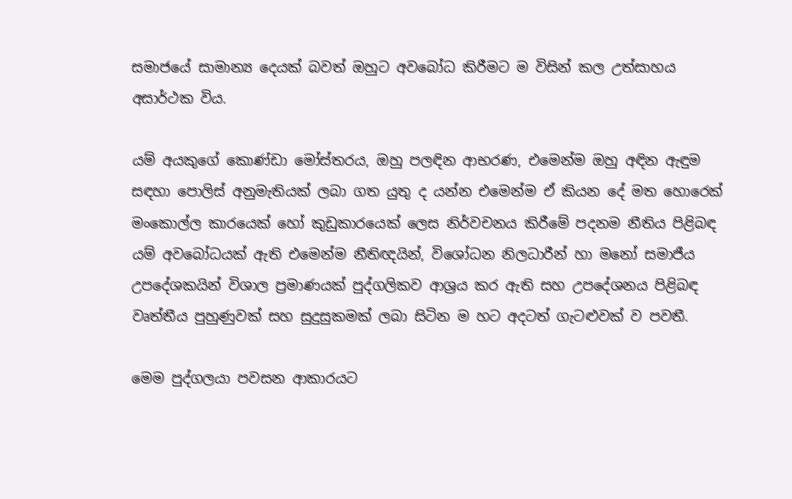සමාජයේ සාමාන්‍ය දෙයක් බවත් ඔහුට අවබෝධ කිරීමට ම විසින් කල උත්සාහය අසාර්ථක විය.

යම් අයකුගේ කොණ්ඩා මෝස්තරය, ඔහු පලඳින ආභරණ, එමෙන්ම ඔහු අඳින ඇඳුම සඳහා පොලිස් අනුමැතියක් ලබා ගත යුතු ද යන්න එමෙන්ම ඒ කියන දේ මත හොරෙක් මංකොල්ල කාරයෙක් හෝ කුඩුකාරයෙක් ලෙස නිර්වචනය කිරීමේ පදනම නීතිය පිළිබඳ යම් අවබෝධයක් ඇති එමෙන්ම නීතිඥයින්, විශෝධන නිලධාරීන් හා මනෝ සමාජීය උපදේශකයින් විශාල ප්‍රමාණයක් පුද්ගලිකව ආශ්‍රය කර ඇති සහ උපදේශනය පිළිබඳ වෘත්තීය පුහුණුවක් සහ සුදුසුකමක් ලබා සිටින ම හට අදටත් ගැට‍ළුවක් ව පවතී.

මෙම පුද්ගලයා පවසන ආකාරයට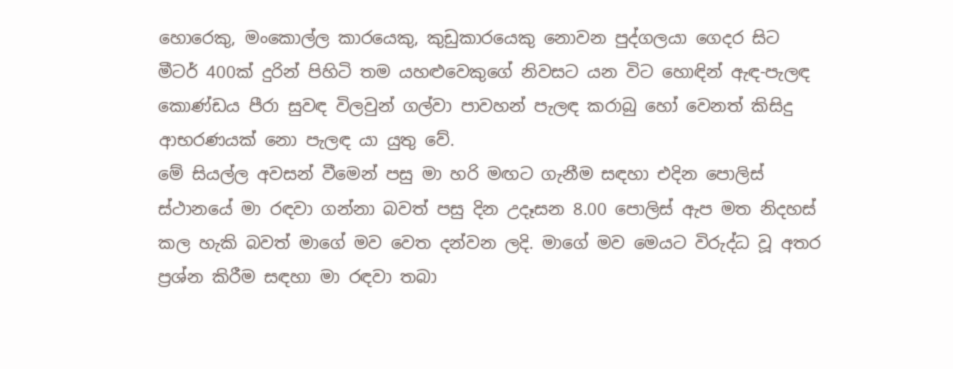හොරෙකු, මංකොල්ල කාරයෙකු, කුඩුකාරයෙකු නොවන පුද්ගලයා ගෙදර සිට මීටර් 400ක් දුරින් පිහිටි තම යහළුවෙකුගේ නිවසට යන විට හොඳින් ඇඳ-පැලඳ කොණ්ඩය පීරා සුවඳ විලවුන් ගල්වා පාවහන් පැලඳ කරාබු හෝ වෙනත් කිසිදු ආභරණයක් නො පැලඳ යා යුතු වේ.
මේ සියල්ල අවසන් වීමෙන් පසු මා හරි මඟට ගැනීම සඳහා එදින පොලිස් ස්ථානයේ මා රඳවා ගන්නා බවත් පසු දින උදෑසන 8.00 පොලිස් ඇප මත නිදහස් කල හැකි බවත් මාගේ මව වෙත දන්වන ලදි. මාගේ මව මෙයට විරුද්ධ වූ අතර ප්‍රශ්න කිරීම සඳහා මා රඳවා තබා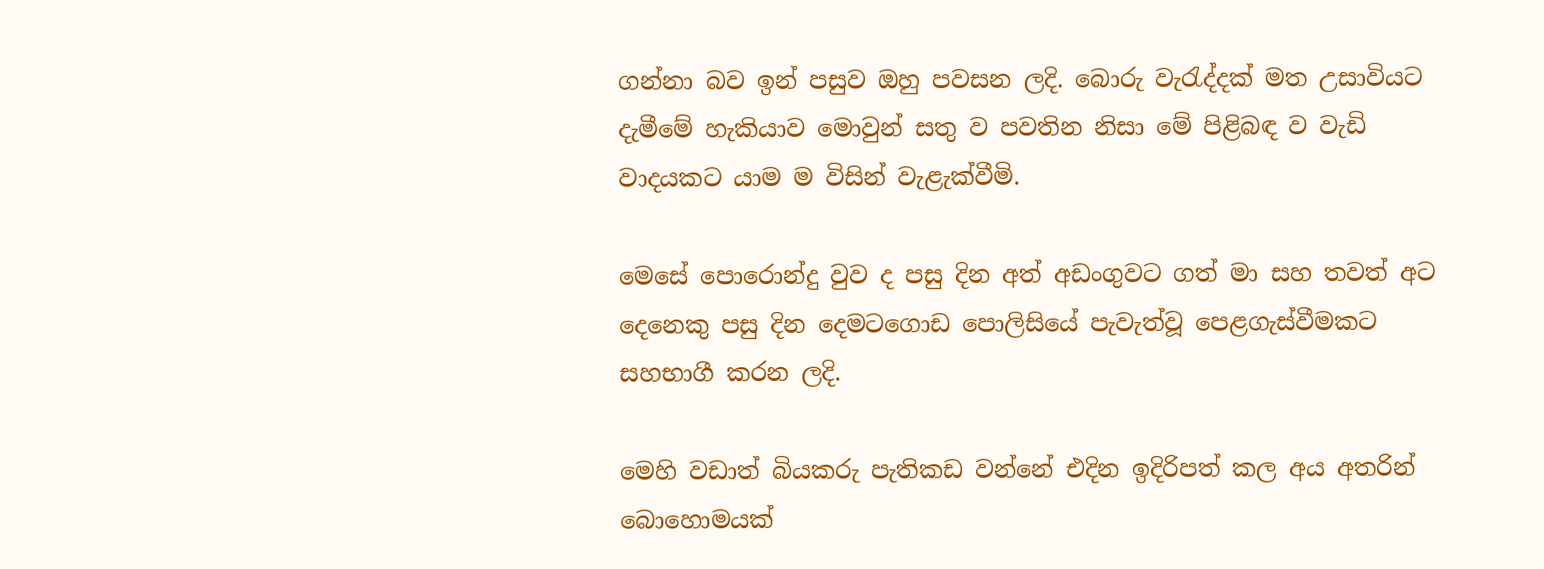ගන්නා බව ඉන් පසුව ඔහු පවසන ලදි. බොරු වැරැද්දක් මත උසාවියට දැමීමේ හැකියාව මොවුන් සතු ව පවතින නිසා මේ පිළිබඳ ව වැඩි වාදයකට යාම ම විසින් වැළැක්වීමි.

මෙසේ පොරොන්දු වුව ද පසු දින අත් අඩංගුවට ගත් මා සහ තවත් අට දෙනෙකු පසු දින දෙමටගොඩ පොලිසියේ පැවැත්වූ පෙළගැස්වීමකට සහභාගී කරන ලදි.

මෙහි වඩාත් බියකරු පැතිකඩ වන්නේ එදින ඉදිරිපත් කල අය අතරින් බොහොමයක්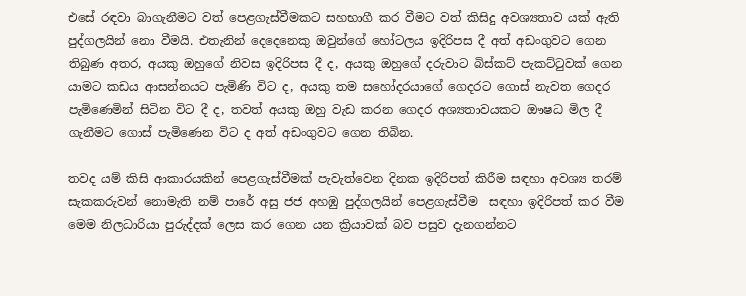එසේ රඳවා බාගැනීමට වත් පෙළගැස්වීමකට සහභාගී කර වීමට වත් කිසිදු අවශ්‍යතාව යක් ඇති පුද්ගලයින් නො වීමයි. එතැනින් දෙදෙනෙකු ඔවුන්ගේ හෝටලය ඉදිරිපස දී අත් අඩංගුවට ගෙන තිබුණ අතර, අයකු ඔහුගේ නිවස ඉදිරිපස දී ද, අයකු ඔහුගේ දරුවාට බිස්කට් පැකට්ටුවක් ගෙන යාමට කඩය ආසන්නයට පැමිණි විට ද, අයකු තම සහෝදරයාගේ ගෙදරට ගොස් නැවත ගෙදර පැමිණෙමින් සිටින විට දී ද, තවත් අයකු ඔහු වැඩ කරන ගෙදර අශ්‍යතාවයකට ඖෂධ මිල දී ගැනීමට ගොස් පැමිණෙන විට ද අත් අඩංගුවට ගෙන තිබින.

තවද යම් කිසි ආකාරයකින් පෙළගැස්වීමක් පැවැත්වෙන දිනක ඉදිරිපත් කිරීම සඳහා අවශ්‍ය තරම් සැකකරුවන් නොමැති නම් පාරේ අසු ජජ අහඹු පුද්ගලයින් පෙළගැස්වීම  සඳහා ඉදිරිපත් කර වීම මෙම නිලධාරියා පුරුද්දක් ලෙස කර ගෙන යන ක්‍රියාවක් බව පසුව දැනගන්නට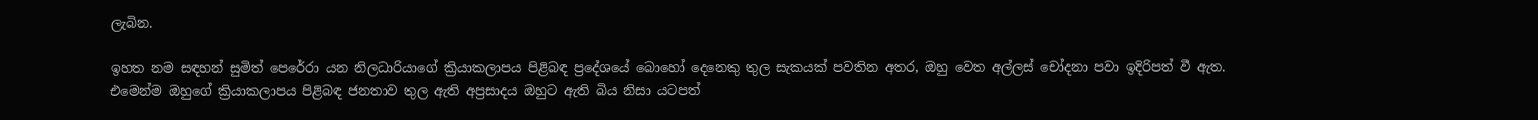ලැබින.

ඉහත නම සඳහන් සුමිත් පෙරේරා යන නිලධාරියාගේ ක්‍රියාකලාපය පිළිබඳ ප්‍රදේශයේ බොහෝ දෙනෙකු තුල සැකයක් පවතින අතර, ඔහු වෙත අල්ලස් චෝදනා පවා ඉදිරිපත් වී ඇත. එමෙන්ම ඔහුගේ ක්‍රියාකලාපය පිළිබඳ ජනතාව තුල ඇති අප්‍රසාදය ඔහුට ඇති බිය නිසා යටපත්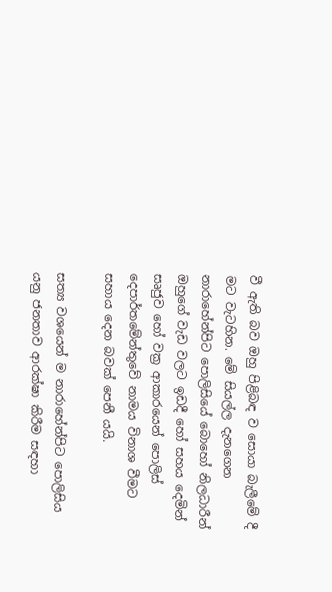වී ඇති බව ඔහු පිළිබඳ ව සොයා බැලීමේ දී මට වැටහින. මේ සියල්ල දැනගෙන නාරාහේන්පිට පොලිසියේ බොහෝ නිලධාරීන් ඔහුගේ වැඩ වලට ඉඩදී හෝ සහය දෙමින් සෘජුව හෝ වක්‍ර ආකාරයෙන් පොලිස් දෙපාර්තමේන්තුවේ නාමය විනාශ වීමට සහාය දෙන බවක් පෙනී යයි.

සත්‍ය වශයෙන් ම නාරාහේන්පිට පොලිසිය යනු ජනතාව ආරක්ෂා කිරීම සඳහා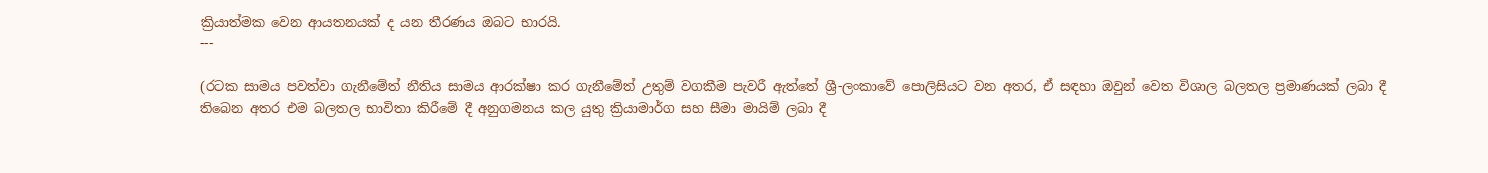ක්‍රියාත්මක වෙන ආයතනයක් ද යන තීරණය ඔබට භාරයි.
---

(රටක සාමය පවත්වා ගැනීමේත් නීතිය සාමය ආරක්ෂා කර ගැනීමේත් උතුම් වගකීම පැවරී ඇත්තේ ශ්‍රී-ලංකාවේ පොලිසියට වන අතර, ඒ සඳහා ඔවුන් වෙත විශාල බලතල ප්‍රමාණයක් ලබා දී තිබෙන අතර එම බලතල භාවිතා කිරීමේ දී අනුගමනය කල යුතු ක්‍රියාමාර්ග සහ සීමා මායිම් ලබා දී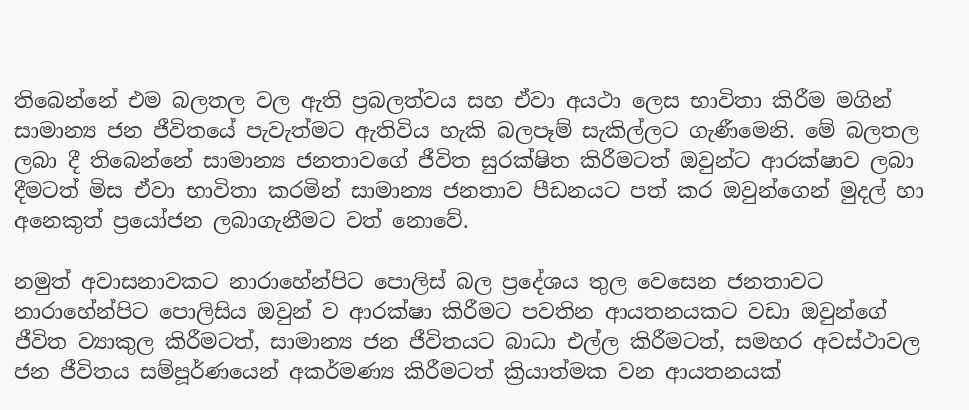තිබෙන්නේ එම බලතල වල ඇති ප්‍රබලත්වය සහ ඒවා අයථා ලෙස භාවිතා කිරීම මගින් සාමාන්‍ය ජන ජීවිතයේ පැවැත්මට ඇතිවිය හැකි බලපෑම් සැකිල්ලට ගැණීමෙනි. මේ බලතල ලබා දී තිබෙන්නේ සාමාන්‍ය ජනතාවගේ ජීවිත සුරක්ෂිත කිරීමටත් ඔවුන්ට ආරක්ෂාව ලබා දීමටත් මිස ඒවා භාවිතා කරමින් සාමාන්‍ය ජනතාව පීඩනයට පත් කර ඔවුන්ගෙන් මුදල් හා අනෙකුත් ප්‍රයෝජන ලබාගැනීමට වත් නොවේ.

නමුත් අවාසනාවකට නාරාහේන්පිට පොලිස් බල ප්‍රදේශය තුල වෙසෙන ජනතාවට නාරාහේන්පිට පොලිසිය ඔවුන් ව ආරක්ෂා කිරීමට පවතින ආයතනයකට වඩා ඔවුන්ගේ ජීවිත ව්‍යාකුල කිරීමටත්, සාමාන්‍ය ජන ජීවිතයට බාධා එල්ල කිරීමටත්, සමහර අවස්ථාවල ජන ජීවිතය සම්පූර්ණයෙන් අකර්මණ්‍ය කිරීමටත් ක්‍රියාත්මක වන ආයතනයක්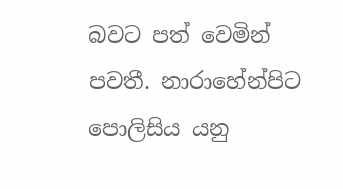බවට පත් වෙමින් පවතී. නාරාහේන්පිට පොලිසිය යනු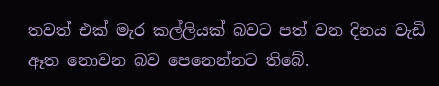තවත් එක් මැර කල්ලියක් බවට පත් වන දිනය වැඩි ඈත නොවන බව පෙනෙන්නට තිබේ.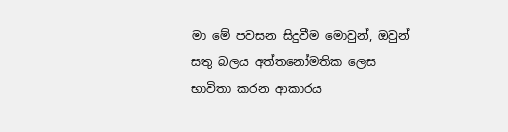මා මේ පවසන සිදුවීම මොවුන්, ඔවුන් සතු බලය අත්තනෝමතික ලෙස භාවිතා කරන ආකාරය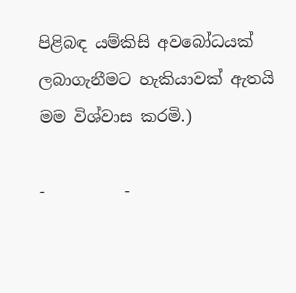පිළිබඳ යම්කිසි අවබෝධයක් ලබාගැනීමට හැකියාවක් ඇතයි මම විශ්වාස කරමි.)

-          -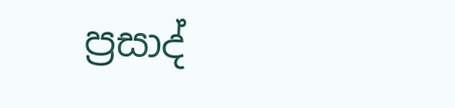ප්‍රසාද්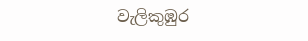වැලිකුඹුර